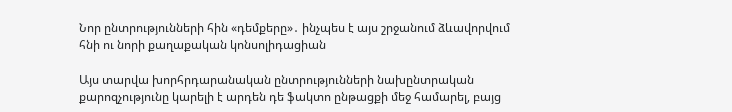Նոր ընտրությունների հին «դեմքերը»․ ինչպես է այս շրջանում ձևավորվում հնի ու նորի քաղաքական կոնսոլիդացիան

Այս տարվա խորհրդարանական ընտրությունների նախընտրական քարոզչությունը կարելի է արդեն դե ֆակտո ընթացքի մեջ համարել, բայց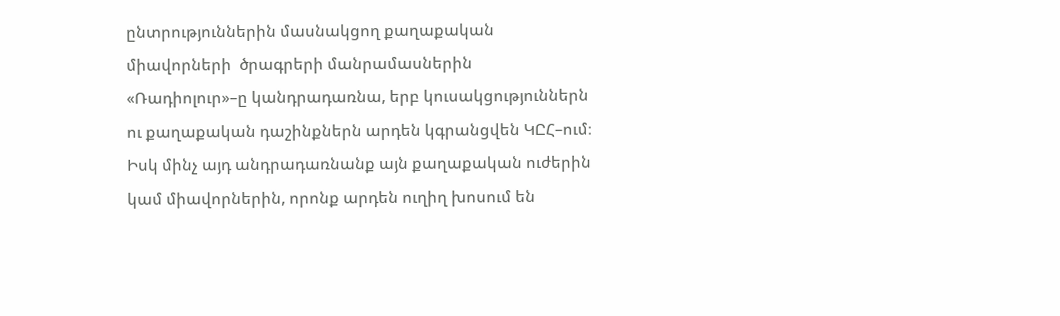ընտրություններին մասնակցող քաղաքական միավորների  ծրագրերի մանրամասներին «Ռադիոլուր»–ը կանդրադառնա, երբ կուսակցություններն ու քաղաքական դաշինքներն արդեն կգրանցվեն ԿԸՀ–ում։ Իսկ մինչ այդ անդրադառնանք այն քաղաքական ուժերին կամ միավորներին, որոնք արդեն ուղիղ խոսում են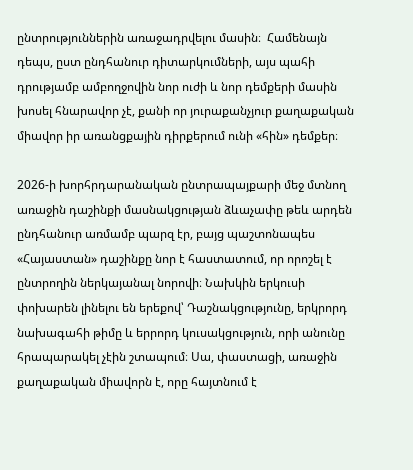ընտրություններին առաջադրվելու մասին։  Համենայն դեպս, ըստ ընդհանուր դիտարկումների, այս պահի դրությամբ ամբողջովին նոր ուժի և նոր դեմքերի մասին խոսել հնարավոր չէ, քանի որ յուրաքանչյուր քաղաքական միավոր իր առանցքային դիրքերում ունի «հին» դեմքեր։

2026-ի խորհրդարանական ընտրապայքարի մեջ մտնող առաջին դաշինքի մասնակցության ձևաչափը թեև արդեն ընդհանուր առմամբ պարզ էր, բայց պաշտոնապես «Հայաստան» դաշինքը նոր է հաստատում, որ որոշել է ընտրողին ներկայանալ նորովի։ Նախկին երկուսի փոխարեն լինելու են երեքով՝ Դաշնակցությունը, երկրորդ նախագահի թիմը և երրորդ կուսակցություն, որի անունը հրապարակել չէին շտապում։ Սա, փաստացի, առաջին քաղաքական միավորն է, որը հայտնում է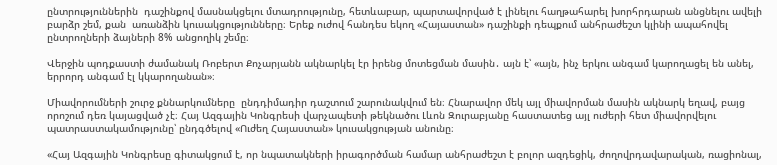ընտրություններին  դաշինքով մասնակցելու մտադրությունը, հետևաբար, պարտավորված է լինելու հաղթահարել խորհրդարան անցնելու ավելի բարձր շեմ, քան  առանձին կուսակցությունները։ Երեք ուժով հանդես եկող «Հայաստան» դաշինքի դեպքում անհրաժեշտ կլինի ապահովել ընտրողների ձայների 8% անցողիկ շեմը։

Վերջին պոդքաստի ժամանակ Ռոբերտ Քոչարյանն ակնարկել էր իրենց մոտեցման մասին․ այն է՝ «այն, ինչ երկու անգամ կարողացել են անել, երրորդ անգամ էլ կկարողանան»։

Միավորումների շուրջ քննարկումները  ընդդիմադիր դաշտում շարունակվում են։ Հնարավոր մեկ այլ միավորման մասին ակնարկ եղավ, բայց որոշում դեռ կայացված չէ։ Հայ Ազգային Կոնգրեսի վարչապետի թեկնածու Լևոն Զուրաբյանը հաստատեց այլ ուժերի հետ միավորվելու պատրաստակամությունը՝ ընդգծելով «Ուժեղ Հայաստան» կուսակցության անունը։

«Հայ Ազգային Կոնգրեսը գիտակցում է, որ նպատակների իրագործման համար անհրաժեշտ է բոլոր ազդեցիկ, ժողովրդավարական, ռացիոնալ,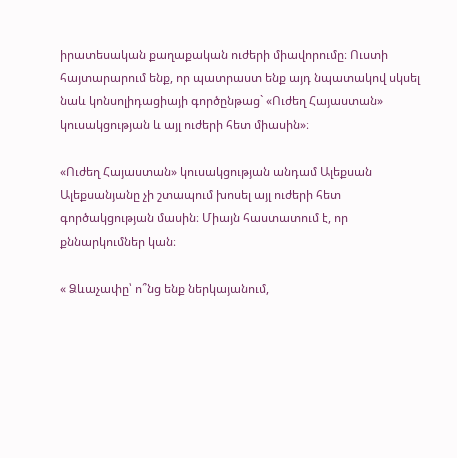իրատեսական քաղաքական ուժերի միավորումը։ Ուստի հայտարարում ենք, որ պատրաստ ենք այդ նպատակով սկսել նաև կոնսոլիդացիայի գործընթաց` «Ուժեղ Հայաստան» կուսակցության և այլ ուժերի հետ միասին»։

«Ուժեղ Հայաստան» կուսակցության անդամ Ալեքսան Ալեքսանյանը չի շտապում խոսել այլ ուժերի հետ գործակցության մասին։ Միայն հաստատում է, որ քննարկումներ կան։

« Ձևաչափը՝ ո՞նց ենք ներկայանում,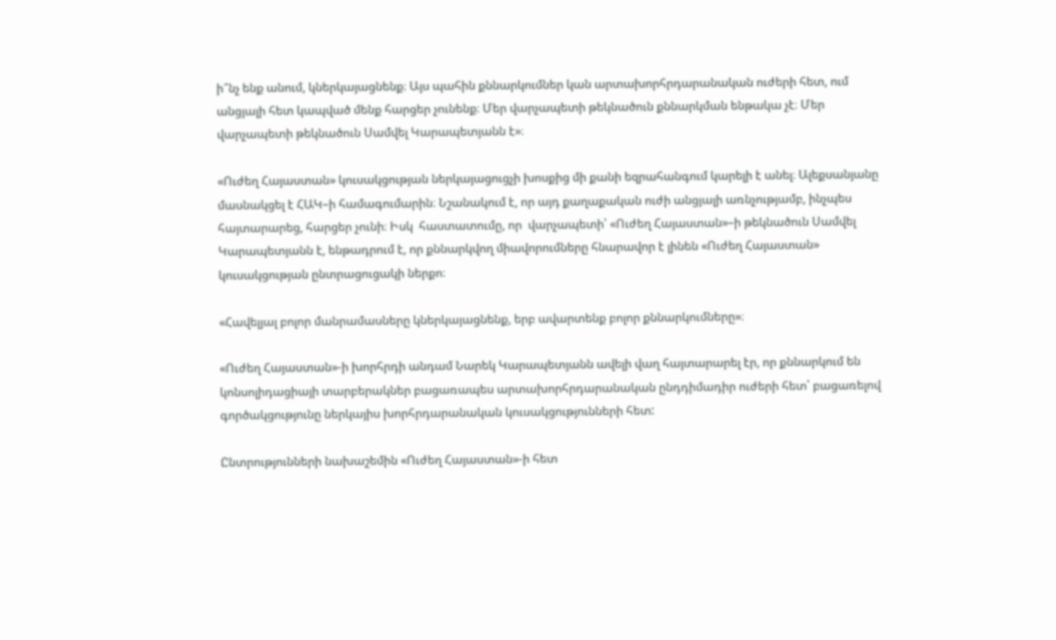ի՞նչ ենք անում, կներկայացնենք։ Այս պահին քննարկումներ կան արտախորհրդարանական ուժերի հետ, ում անցյալի հետ կապված մենք հարցեր չունենք։ Մեր վարչապետի թեկնածուն քննարկման ենթակա չէ։ Մեր վարչապետի թեկնածուն Սամվել Կարապետյանն է»։

«Ուժեղ Հայաստան» կուսակցության ներկայացուցչի խոսքից մի քանի եզրահանգում կարելի է անել։ Ալեքսանյանը մասնակցել է ՀԱԿ–ի համագումարին։ Նշանակում է, որ այդ քաղաքական ուժի անցյալի առնչությամբ, ինչպես հայտարարեց, հարցեր չունի։ Իսկ  հաստատումը, որ  վարչապետի՝ «Ուժեղ Հայաստան»–ի թեկնածուն Սամվել Կարապետյանն է, ենթադրում է, որ քննարկվող միավորումները հնարավոր է լինեն «Ուժեղ Հայաստան» կուսակցության ընտրացուցակի ներքո։

«Հավելյալ բոլոր մանրամասները կներկայացնենք, երբ ավարտենք բոլոր քննարկումները»։

«Ուժեղ Հայաստան»-ի խորհրդի անդամ Նարեկ Կարապետյանն ավելի վաղ հայտարարել էր, որ քննարկում են կոնսոլիդացիայի տարբերակներ բացառապես արտախորհրդարանական ընդդիմադիր ուժերի հետ՝ բացառելով  գործակցությունը ներկայիս խորհրդարանական կուսակցությունների հետ:

Ընտրությունների նախաշեմին «Ուժեղ Հայաստան»-ի հետ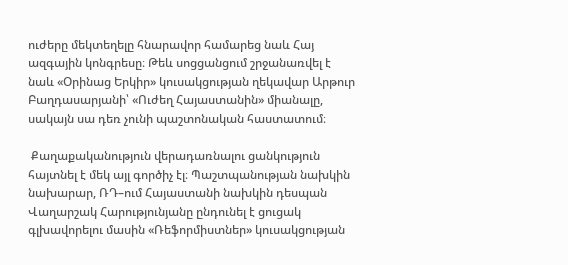ուժերը մեկտեղելը հնարավոր համարեց նաև Հայ ազգային կոնգրեսը։ Թեև սոցցանցում շրջանառվել է նաև «Օրինաց Երկիր» կուսակցության ղեկավար Արթուր Բաղդասարյանի՝ «Ուժեղ Հայաստանին» միանալը, սակայն սա դեռ չունի պաշտոնական հաստատում։

 Քաղաքականություն վերադառնալու ցանկություն հայտնել է մեկ այլ գործիչ էլ։ Պաշտպանության նախկին նախարար, ՌԴ–ում Հայաստանի նախկին դեսպան Վաղարշակ Հարությունյանը ընդունել է ցուցակ գլխավորելու մասին «Ռեֆորմիստներ» կուսակցության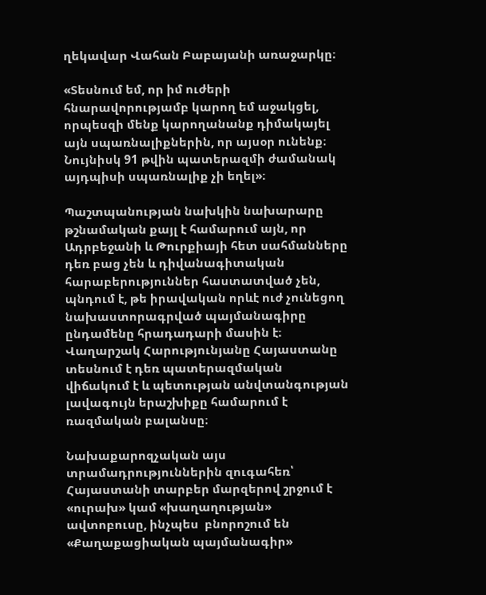ղեկավար Վահան Բաբայանի առաջարկը։

«Տեսնում եմ, որ իմ ուժերի հնարավորությամբ կարող եմ աջակցել, որպեսզի մենք կարողանանք դիմակայել այն սպառնալիքներին, որ այսօր ունենք։ Նույնիսկ 91 թվին պատերազմի ժամանակ այդպիսի սպառնալիք չի եղել»։

Պաշտպանության նախկին նախարարը  թշնամական քայլ է համարում այն, որ Ադրբեջանի և Թուրքիայի հետ սահմանները դեռ բաց չեն և դիվանագիտական հարաբերություններ հաստատված չեն, պնդում է, թե իրավական որևէ ուժ չունեցող նախաստորագրված պայմանագիրը ընդամենը հրադադարի մասին է։ Վաղարշակ Հարությունյանը Հայաստանը տեսնում է դեռ պատերազմական  վիճակում է և պետության անվտանգության լավագույն երաշխիքը համարում է ռազմական բալանսը։

Նախաքարոզչական այս տրամադրություններին զուգահեռ՝ Հայաստանի տարբեր մարզերով շրջում է «ուրախ» կամ «խաղաղության» ավտոբուսը, ինչպես  բնորոշում են «Քաղաքացիական պայմանագիր»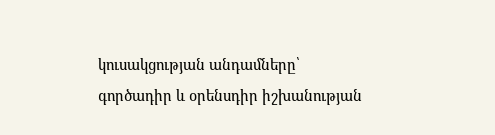կուսակցության անդամները՝ գործադիր և օրենսդիր իշխանության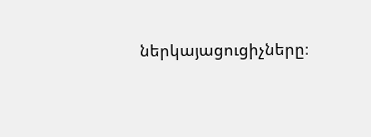ներկայացուցիչները։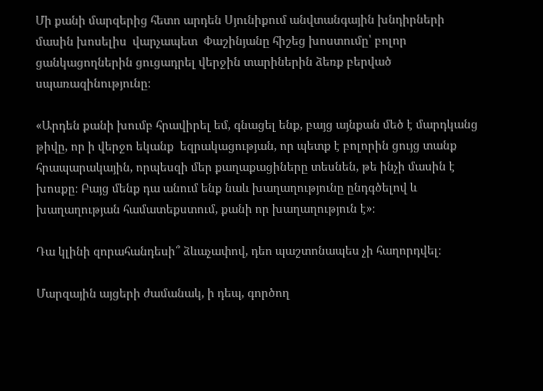Մի քանի մարզերից հետո արդեն Սյունիքում անվտանգային խնդիրների մասին խոսելիս  վարչապետ  Փաշինյանը հիշեց խոստումը՝ բոլոր ցանկացողներին ցուցադրել վերջին տարիներին ձեռք բերված սպառազինությունը։

«Արդեն քանի խումբ հրավիրել եմ, գնացել ենք, բայց այնքան մեծ է մարդկանց թիվը, որ ի վերջո եկանք  եզրակացության, որ պետք է բոլորին ցույց տանք հրապարակային, որպեսզի մեր քաղաքացիները տեսնեն, թե ինչի մասին է խոսքը։ Բայց մենք դա անում ենք նաև խաղաղությունը ընդգծելով և խաղաղության համատեքստում, քանի որ խաղաղություն է»։

Դա կլինի զորահանդեսի՞ ձևաչափով, դեո պաշտոնապես չի հաղորդվել։

Մարզային այցերի ժամանակ, ի դեպ, գործող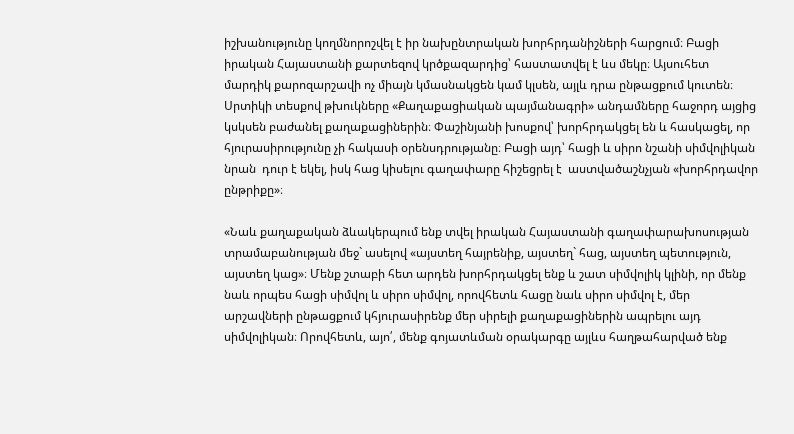իշխանությունը կողմնորոշվել է իր նախընտրական խորհրդանիշների հարցում։ Բացի իրական Հայաստանի քարտեզով կրծքազարդից՝ հաստատվել է ևս մեկը։ Այսուհետ մարդիկ քարոզարշավի ոչ միայն կմասնակցեն կամ կլսեն, այլև դրա ընթացքում կուտեն։ Սրտիկի տեսքով թխուկները «Քաղաքացիական պայմանագրի» անդամները հաջորդ այցից կսկսեն բաժանել քաղաքացիներին։ Փաշինյանի խոսքով՝ խորհրդակցել են և հասկացել, որ հյուրասիրությունը չի հակասի օրենսդրությանը։ Բացի այդ՝ հացի և սիրո նշանի սիմվոլիկան նրան  դուր է եկել, իսկ հաց կիսելու գաղափարը հիշեցրել է  աստվածաշնչյան «խորհրդավոր ընթրիքը»։

«Նաև քաղաքական ձևակերպում ենք տվել իրական Հայաստանի գաղափարախոսության տրամաբանության մեջ` ասելով «այստեղ հայրենիք, այստեղ` հաց, այստեղ պետություն, այստեղ կաց»։ Մենք շտաբի հետ արդեն խորհրդակցել ենք և շատ սիմվոլիկ կլինի, որ մենք նաև որպես հացի սիմվոլ և սիրո սիմվոլ, որովհետև հացը նաև սիրո սիմվոլ է, մեր արշավների ընթացքում կհյուրասիրենք մեր սիրելի քաղաքացիներին ապրելու այդ սիմվոլիկան։ Որովհետև, այո՛, մենք գոյատևման օրակարգը այլևս հաղթահարված ենք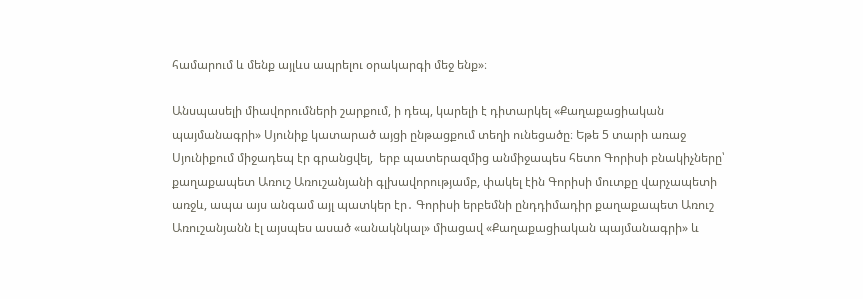համարում և մենք այլևս ապրելու օրակարգի մեջ ենք»։

Անսպասելի միավորումների շարքում, ի դեպ, կարելի է դիտարկել «Քաղաքացիական պայմանագրի» Սյունիք կատարած այցի ընթացքում տեղի ունեցածը։ Եթե 5 տարի առաջ Սյունիքում միջադեպ էր գրանցվել,  երբ պատերազմից անմիջապես հետո Գորիսի բնակիչները՝ քաղաքապետ Առուշ Առուշանյանի գլխավորությամբ, փակել էին Գորիսի մուտքը վարչապետի առջև, ապա այս անգամ այլ պատկեր էր․ Գորիսի երբեմնի ընդդիմադիր քաղաքապետ Առուշ Առուշանյանն էլ այսպես ասած «անակնկալ» միացավ «Քաղաքացիական պայմանագրի» և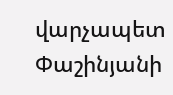վարչապետ Փաշինյանի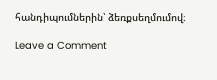հանդիպումներին՝ ձեռքսեղմումով։

Leave a Comment